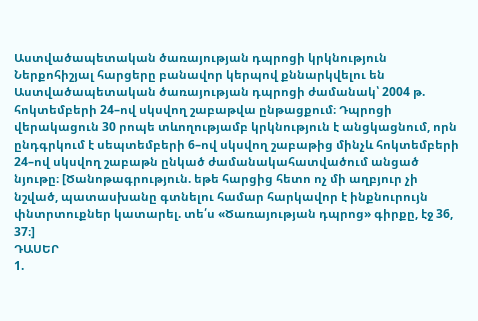Աստվածապետական ծառայության դպրոցի կրկնություն
Ներքոհիշյալ հարցերը բանավոր կերպով քննարկվելու են Աստվածապետական ծառայության դպրոցի ժամանակ՝ 2004 թ. հոկտեմբերի 24–ով սկսվող շաբաթվա ընթացքում։ Դպրոցի վերակացուն 30 րոպե տևողությամբ կրկնություն է անցկացնում, որն ընդգրկում է սեպտեմբերի 6–ով սկսվող շաբաթից մինչև հոկտեմբերի 24–ով սկսվող շաբաթն ընկած ժամանակահատվածում անցած նյութը։ [Ծանոթագրություն. եթե հարցից հետո ոչ մի աղբյուր չի նշված, պատասխանը գտնելու համար հարկավոր է ինքնուրույն փնտրտուքներ կատարել. տե՛ս «Ծառայության դպրոց» գիրքը, էջ 36, 37։]
ԴԱՍԵՐ
1.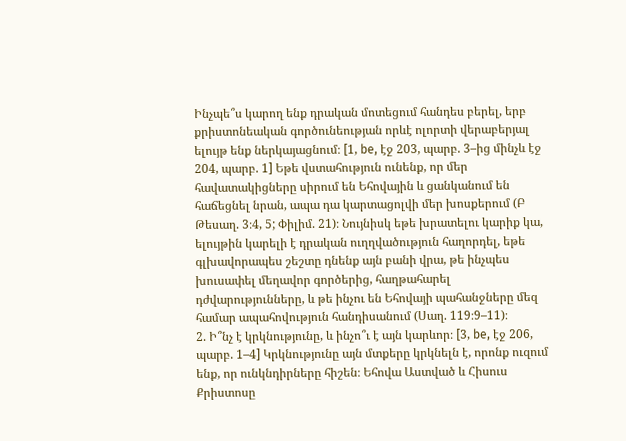Ինչպե՞ս կարող ենք դրական մոտեցում հանդես բերել, երբ քրիստոնեական գործունեության որևէ ոլորտի վերաբերյալ ելույթ ենք ներկայացնում։ [1, be, էջ 203, պարբ. 3–ից մինչև էջ 204, պարբ. 1] Եթե վստահություն ունենք, որ մեր հավատակիցները սիրում են Եհովային և ցանկանում են հաճեցնել նրան, ապա դա կարտացոլվի մեր խոսքերում (Բ Թեսաղ. 3։4, 5; Փիլիմ. 21)։ Նույնիսկ եթե խրատելու կարիք կա, ելույթին կարելի է դրական ուղղվածություն հաղորդել, եթե գլխավորապես շեշտը դնենք այն բանի վրա, թե ինչպես խուսափել մեղավոր գործերից, հաղթահարել դժվարությունները, և թե ինչու են Եհովայի պահանջները մեզ համար ապահովություն հանդիսանում (Սաղ. 119։9–11)։
2. Ի՞նչ է կրկնությունը, և ինչո՞ւ է այն կարևոր։ [3, be, էջ 206, պարբ. 1–4] Կրկնությունը այն մտքերը կրկնելն է, որոնք ուզում ենք, որ ունկնդիրները հիշեն։ Եհովա Աստված և Հիսուս Քրիստոսը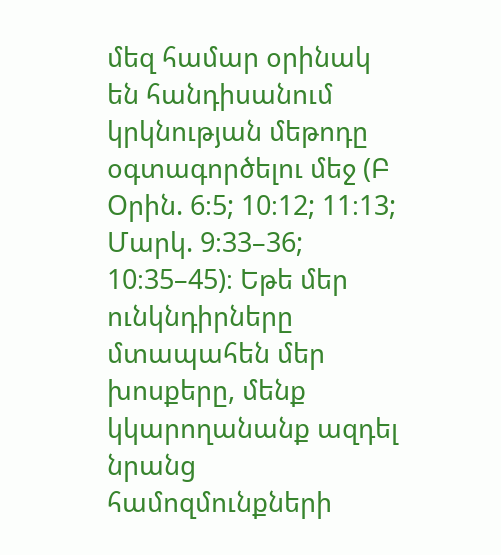մեզ համար օրինակ են հանդիսանում կրկնության մեթոդը օգտագործելու մեջ (Բ Օրին. 6։5; 10։12; 11։13; Մարկ. 9։33–36; 10։35–45)։ Եթե մեր ունկնդիրները մտապահեն մեր խոսքերը, մենք կկարողանանք ազդել նրանց համոզմունքների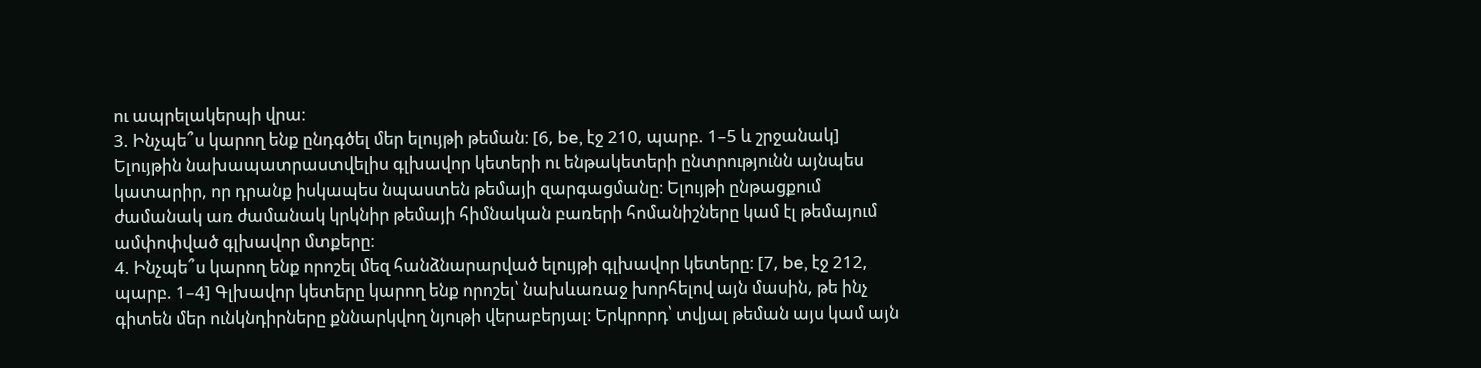ու ապրելակերպի վրա։
3. Ինչպե՞ս կարող ենք ընդգծել մեր ելույթի թեման։ [6, be, էջ 210, պարբ. 1–5 և շրջանակ] Ելույթին նախապատրաստվելիս գլխավոր կետերի ու ենթակետերի ընտրությունն այնպես կատարիր, որ դրանք իսկապես նպաստեն թեմայի զարգացմանը։ Ելույթի ընթացքում ժամանակ առ ժամանակ կրկնիր թեմայի հիմնական բառերի հոմանիշները կամ էլ թեմայում ամփոփված գլխավոր մտքերը։
4. Ինչպե՞ս կարող ենք որոշել մեզ հանձնարարված ելույթի գլխավոր կետերը։ [7, be, էջ 212, պարբ. 1–4] Գլխավոր կետերը կարող ենք որոշել՝ նախևառաջ խորհելով այն մասին, թե ինչ գիտեն մեր ունկնդիրները քննարկվող նյութի վերաբերյալ։ Երկրորդ՝ տվյալ թեման այս կամ այն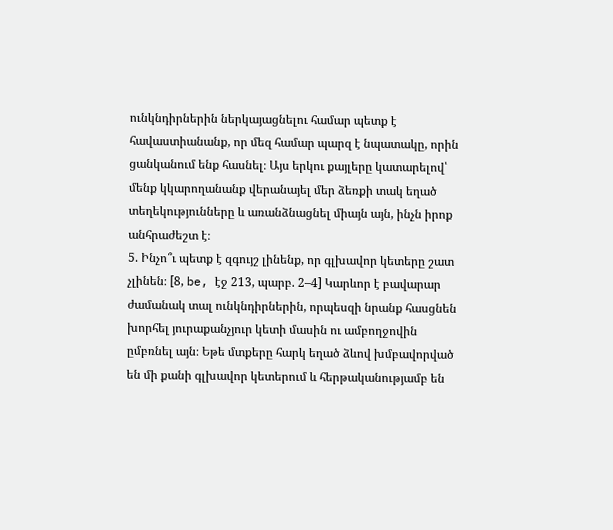ունկնդիրներին ներկայացնելու համար պետք է հավաստիանանք, որ մեզ համար պարզ է նպատակը, որին ցանկանում ենք հասնել։ Այս երկու քայլերը կատարելով՝ մենք կկարողանանք վերանայել մեր ձեռքի տակ եղած տեղեկությունները և առանձնացնել միայն այն, ինչն իրոք անհրաժեշտ է։
5. Ինչո՞ւ պետք է զգույշ լինենք, որ գլխավոր կետերը շատ չլինեն։ [8, be, էջ 213, պարբ. 2–4] Կարևոր է բավարար ժամանակ տալ ունկնդիրներին, որպեսզի նրանք հասցնեն խորհել յուրաքանչյուր կետի մասին ու ամբողջովին ըմբռնել այն։ Եթե մտքերը հարկ եղած ձևով խմբավորված են մի քանի գլխավոր կետերում և հերթականությամբ են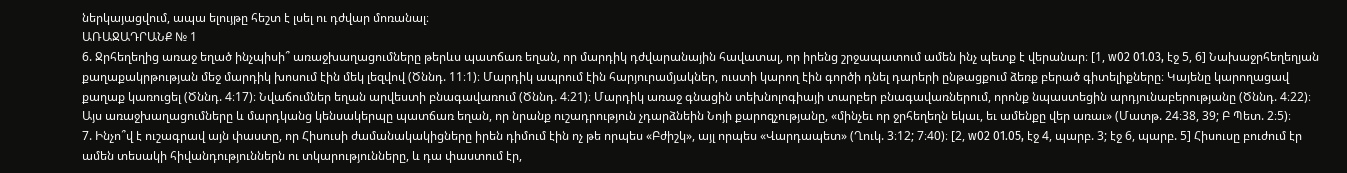ներկայացվում, ապա ելույթը հեշտ է լսել ու դժվար մոռանալ։
ԱՌԱՋԱԴՐԱՆՔ № 1
6. Ջրհեղեղից առաջ եղած ինչպիսի՞ առաջխաղացումները թերևս պատճառ եղան, որ մարդիկ դժվարանային հավատալ, որ իրենց շրջապատում ամեն ինչ պետք է վերանար։ [1, w02 01.03, էջ 5, 6] Նախաջրհեղեղյան քաղաքակրթության մեջ մարդիկ խոսում էին մեկ լեզվով (Ծննդ. 11։1)։ Մարդիկ ապրում էին հարյուրամյակներ, ուստի կարող էին գործի դնել դարերի ընթացքում ձեռք բերած գիտելիքները։ Կայենը կարողացավ քաղաք կառուցել (Ծննդ. 4։17)։ Նվաճումներ եղան արվեստի բնագավառում (Ծննդ. 4։21)։ Մարդիկ առաջ գնացին տեխնոլոգիայի տարբեր բնագավառներում, որոնք նպաստեցին արդյունաբերությանը (Ծննդ. 4։22)։ Այս առաջխաղացումները և մարդկանց կենսակերպը պատճառ եղան, որ նրանք ուշադրություն չդարձնեին Նոյի քարոզչությանը, «մինչեւ որ ջրհեղեղն եկաւ, եւ ամենքը վեր առաւ» (Մատթ. 24։38, 39; Բ Պետ. 2։5)։
7. Ինչո՞վ է ուշագրավ այն փաստը, որ Հիսուսի ժամանակակիցները իրեն դիմում էին ոչ թե որպես «Բժիշկ», այլ որպես «Վարդապետ» (Ղուկ. 3։12; 7։40)։ [2, w02 01.05, էջ 4, պարբ. 3; էջ 6, պարբ. 5] Հիսուսը բուժում էր ամեն տեսակի հիվանդություններն ու տկարությունները, և դա փաստում էր,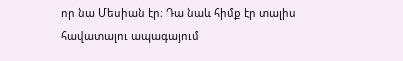որ նա Մեսիան էր։ Դա նաև հիմք էր տալիս հավատալու ապագայում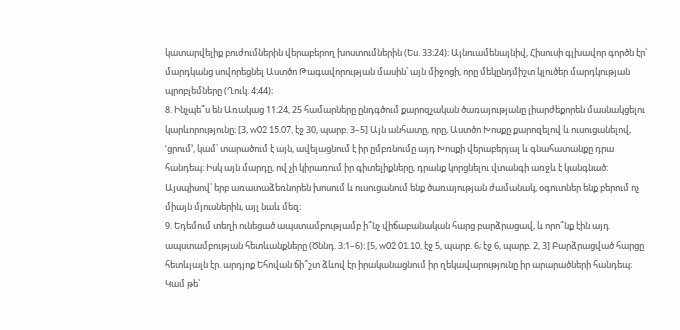կատարվելիք բուժումներին վերաբերող խոստումներին (Ես. 33։24)։ Այնուամենայնիվ, Հիսուսի գլխավոր գործն էր՝ մարդկանց սովորեցնել Աստծո Թագավորության մասին՝ այն միջոցի, որը մեկընդմիշտ կլուծեր մարդկության պրոբլեմները (Ղուկ. 4։44)։
8. Ինչպե՞ս են Առակաց 11։24, 25 համարները ընդգծում քարոզչական ծառայությանը լիարժեքորեն մասնակցելու կարևորությունը։ [3, w02 15.07, էջ 30, պարբ. 3–5] Այն անհատը, որը, Աստծո Խոսքը քարոզելով և ուսուցանելով, ‘ցրում’, կամ՝ տարածում է այն, ավելացնում է իր ըմբռնումը այդ Խոսքի վերաբերյալ և գնահատանքը դրա հանդեպ։ Իսկ այն մարդը, ով չի կիրառում իր գիտելիքները, դրանք կորցնելու վտանգի առջև է կանգնած։ Այսպիսով՝ երբ առատաձեռնորեն խոսում և ուսուցանում ենք ծառայության ժամանակ, օգուտներ ենք բերում ոչ միայն մյուսներին, այլ նաև մեզ։
9. Եդեմում տեղի ունեցած ապստամբությամբ ի՞նչ վիճաբանական հարց բարձրացավ, և որո՞նք էին այդ ապստամբության հետևանքները (Ծննդ. 3։1–6)։ [5, w02 01.10, էջ 5, պարբ. 6; էջ 6, պարբ. 2, 3] Բարձրացված հարցը հետևյալն էր. արդյոք Եհովան ճի՞շտ ձևով էր իրականացնում իր ղեկավարությունը իր արարածների հանդեպ։ Կամ թե՝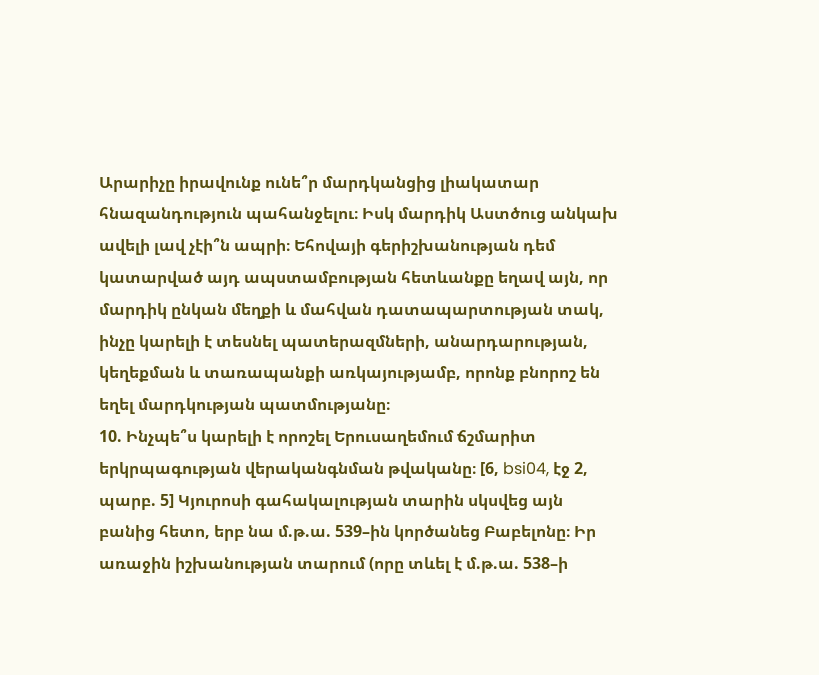Արարիչը իրավունք ունե՞ր մարդկանցից լիակատար հնազանդություն պահանջելու։ Իսկ մարդիկ Աստծուց անկախ ավելի լավ չէի՞ն ապրի։ Եհովայի գերիշխանության դեմ կատարված այդ ապստամբության հետևանքը եղավ այն, որ մարդիկ ընկան մեղքի և մահվան դատապարտության տակ, ինչը կարելի է տեսնել պատերազմների, անարդարության, կեղեքման և տառապանքի առկայությամբ, որոնք բնորոշ են եղել մարդկության պատմությանը։
10. Ինչպե՞ս կարելի է որոշել Երուսաղեմում ճշմարիտ երկրպագության վերականգնման թվականը։ [6, bsi04, էջ 2, պարբ. 5] Կյուրոսի գահակալության տարին սկսվեց այն բանից հետո, երբ նա մ.թ.ա. 539–ին կործանեց Բաբելոնը։ Իր առաջին իշխանության տարում (որը տևել է մ.թ.ա. 538–ի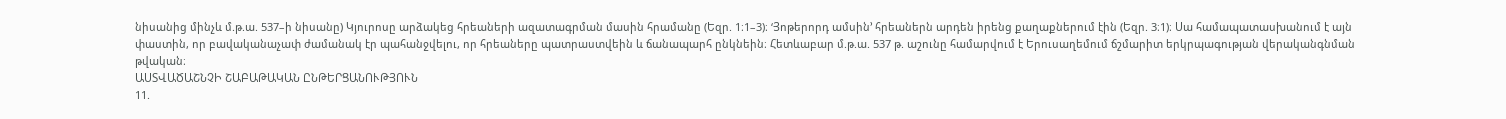նիսանից մինչև մ.թ.ա. 537–ի նիսանը) Կյուրոսը արձակեց հրեաների ազատագրման մասին հրամանը (Եզր. 1։1–3)։ ‘Յոթերորդ ամսին’ հրեաներն արդեն իրենց քաղաքներում էին (Եզր. 3։1)։ Սա համապատասխանում է այն փաստին, որ բավականաչափ ժամանակ էր պահանջվելու, որ հրեաները պատրաստվեին և ճանապարհ ընկնեին։ Հետևաբար մ.թ.ա. 537 թ. աշունը համարվում է Երուսաղեմում ճշմարիտ երկրպագության վերականգնման թվական։
ԱՍՏՎԱԾԱՇՆՉԻ ՇԱԲԱԹԱԿԱՆ ԸՆԹԵՐՑԱՆՈՒԹՅՈՒՆ
11.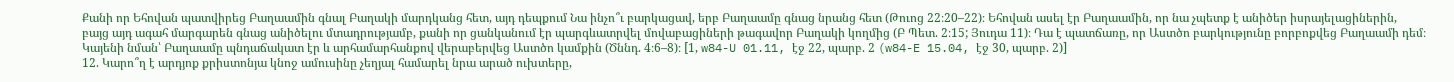Քանի որ Եհովան պատվիրեց Բաղաամին գնալ Բաղակի մարդկանց հետ, այդ դեպքում Նա ինչո՞ւ բարկացավ, երբ Բաղաամը գնաց նրանց հետ (Թուոց 22։20–22)։ Եհովան ասել էր Բաղաամին, որ նա չպետք է անիծեր իսրայելացիներին, բայց այդ ագահ մարգարեն գնաց անիծելու մտադրությամբ, քանի որ ցանկանում էր պարգևատրվել մովաբացիների թագավոր Բաղակի կողմից (Բ Պետ. 2։15; Յուդա 11)։ Դա է պատճառը, որ Աստծո բարկությունը բորբոքվեց Բաղաամի դեմ։ Կայենի նման՝ Բաղաամը պնդաճակատ էր և արհամարհանքով վերաբերվեց Աստծո կամքին (Ծննդ. 4։6–8)։ [1, w84-U 01.11, էջ 22, պարբ. 2 (w84-E 15.04, էջ 30, պարբ. 2)]
12. Կարո՞ղ է արդյոք քրիստոնյա կնոջ ամուսինը չեղյալ համարել նրա արած ուխտերը,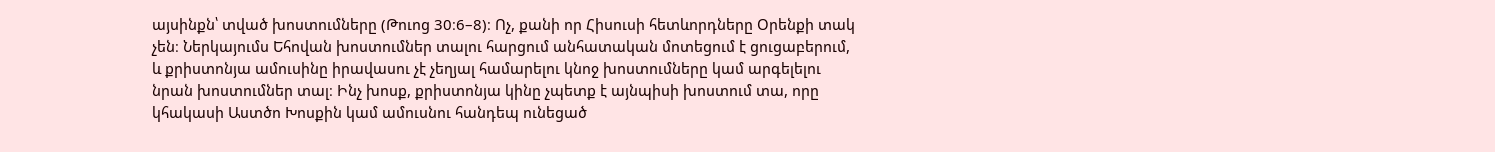այսինքն՝ տված խոստումները (Թուոց 30։6–8)։ Ոչ, քանի որ Հիսուսի հետևորդները Օրենքի տակ չեն։ Ներկայումս Եհովան խոստումներ տալու հարցում անհատական մոտեցում է ցուցաբերում, և քրիստոնյա ամուսինը իրավասու չէ չեղյալ համարելու կնոջ խոստումները կամ արգելելու նրան խոստումներ տալ։ Ինչ խոսք, քրիստոնյա կինը չպետք է այնպիսի խոստում տա, որը կհակասի Աստծո Խոսքին կամ ամուսնու հանդեպ ունեցած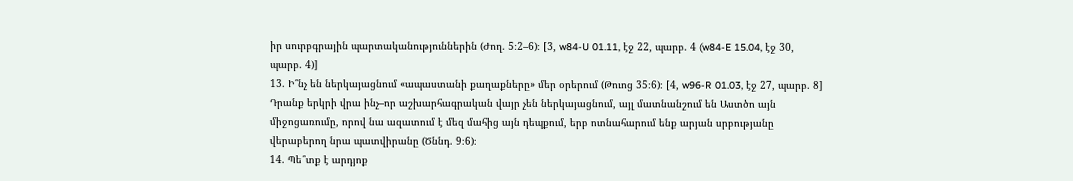իր սուրբգրային պարտականություններին (Ժող. 5։2–6)։ [3, w84-U 01.11, էջ 22, պարբ. 4 (w84-E 15.04, էջ 30, պարբ. 4)]
13. Ի՞նչ են ներկայացնում «ապաստանի քաղաքները» մեր օրերում (Թուոց 35։6)։ [4, w96-R 01.03, էջ 27, պարբ. 8] Դրանք երկրի վրա ինչ–որ աշխարհագրական վայր չեն ներկայացնում, այլ մատնանշում են Աստծո այն միջոցառումը, որով նա ազատում է մեզ մահից այն դեպքում, երբ ոտնահարում ենք արյան սրբությանը վերաբերող նրա պատվիրանը (Ծննդ. 9։6)։
14. Պե՞տք է արդյոք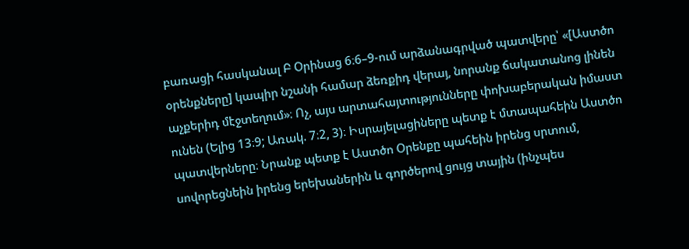բառացի հասկանալ Բ Օրինաց 6։6–9-ում արձանագրված պատվերը՝ «[Աստծո օրենքները] կապիր նշանի համար ձեռքիդ վերայ, նորանք ճակատանոց լինեն աչքերիդ մէջտեղում»։ Ոչ, այս արտահայտությունները փոխաբերական իմաստ ունեն (Ելից 13։9; Առակ. 7։2, 3)։ Իսրայելացիները պետք է մտապահեին Աստծո պատվերները։ Նրանք պետք է Աստծո Օրենքը պահեին իրենց սրտում, սովորեցնեին իրենց երեխաներին և գործերով ցույց տային (ինչպես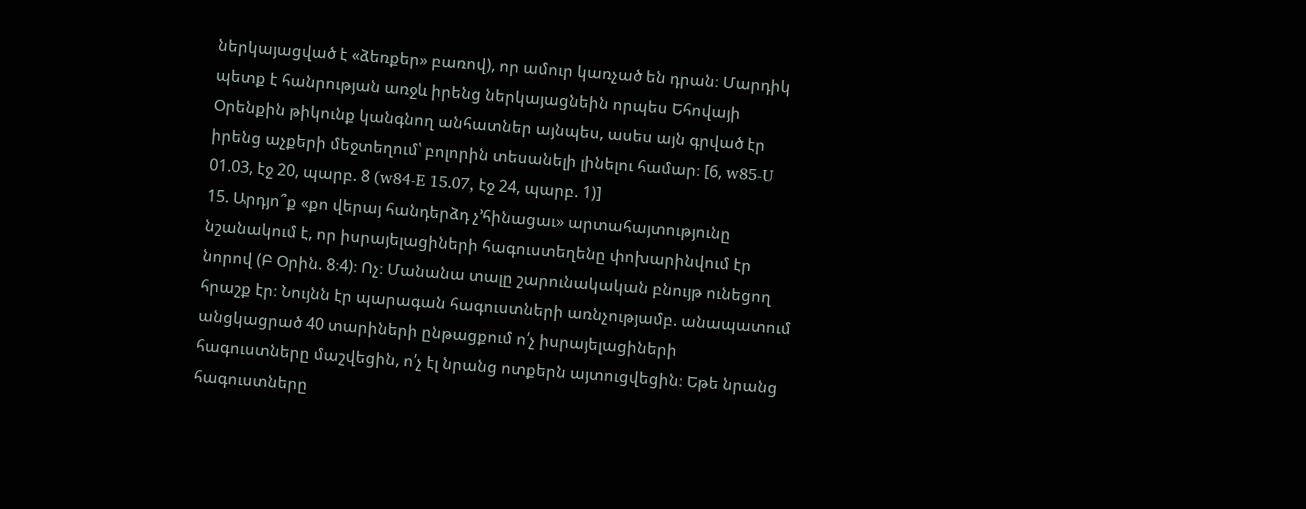ներկայացված է «ձեռքեր» բառով), որ ամուր կառչած են դրան։ Մարդիկ պետք է հանրության առջև իրենց ներկայացնեին որպես Եհովայի Օրենքին թիկունք կանգնող անհատներ այնպես, ասես այն գրված էր իրենց աչքերի մեջտեղում՝ բոլորին տեսանելի լինելու համար։ [6, w85-U 01.03, էջ 20, պարբ. 8 (w84-E 15.07, էջ 24, պարբ. 1)]
15. Արդյո՞ք «քո վերայ հանդերձդ չ’հինացաւ» արտահայտությունը նշանակում է, որ իսրայելացիների հագուստեղենը փոխարինվում էր նորով (Բ Օրին. 8։4)։ Ոչ։ Մանանա տալը շարունակական բնույթ ունեցող հրաշք էր։ Նույնն էր պարագան հագուստների առնչությամբ. անապատում անցկացրած 40 տարիների ընթացքում ո՛չ իսրայելացիների հագուստները մաշվեցին, ո՛չ էլ նրանց ոտքերն այտուցվեցին։ Եթե նրանց հագուստները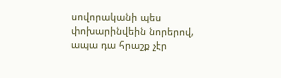սովորականի պես փոխարինվեին նորերով, ապա դա հրաշք չէր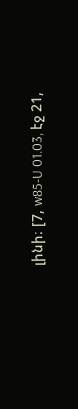լինի։ [7, w85-U 01.03, էջ 21,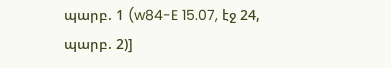պարբ. 1 (w84-E 15.07, էջ 24, պարբ. 2)]